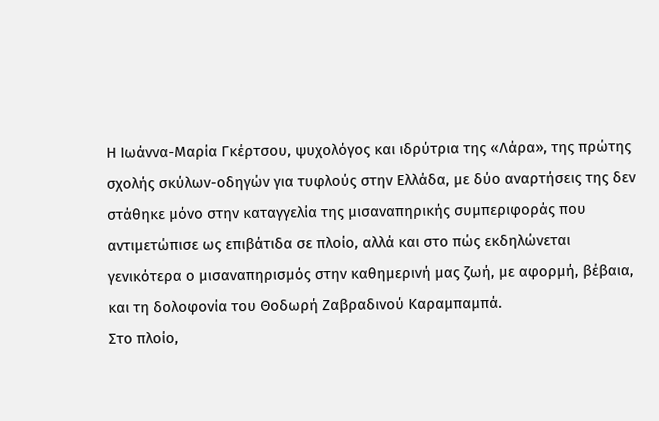Η Ιωάννα-Μαρία Γκέρτσου, ψυχολόγος και ιδρύτρια της «Λάρα», της πρώτης σχολής σκύλων-οδηγών για τυφλούς στην Ελλάδα, με δύο αναρτήσεις της δεν στάθηκε μόνο στην καταγγελία της μισαναπηρικής συμπεριφοράς που αντιμετώπισε ως επιβάτιδα σε πλοίο, αλλά και στο πώς εκδηλώνεται γενικότερα ο μισαναπηρισμός στην καθημερινή μας ζωή, με αφορμή, βέβαια, και τη δολοφονία του Θοδωρή Ζαβραδινού Καραμπαμπά.
Στο πλοίο,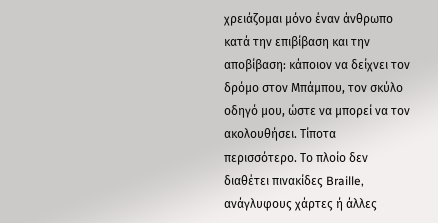χρειάζομαι μόνο έναν άνθρωπο κατά την επιβίβαση και την αποβίβαση: κάποιον να δείχνει τον δρόμο στον Μπάμπου, τον σκύλο οδηγό μου, ώστε να μπορεί να τον ακολουθήσει. Τίποτα περισσότερο. Το πλοίο δεν διαθέτει πινακίδες Braille, ανάγλυφους χάρτες ή άλλες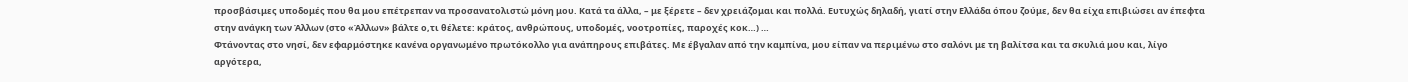προσβάσιμες υποδομές που θα μου επέτρεπαν να προσανατολιστώ μόνη μου. Κατά τα άλλα, – με ξέρετε – δεν χρειάζομαι και πολλά. Ευτυχώς δηλαδή, γιατί στην Ελλάδα όπου ζούμε, δεν θα είχα επιβιώσει αν έπεφτα στην ανάγκη των Άλλων (στο «Άλλων» βάλτε ο,τι θέλετε: κράτος, ανθρώπους, υποδομές, νοοτροπίες, παροχές κοκ…) …
Φτάνοντας στο νησί, δεν εφαρμόστηκε κανένα οργανωμένο πρωτόκολλο για ανάπηρους επιβάτες. Με έβγαλαν από την καμπίνα, μου είπαν να περιμένω στο σαλόνι με τη βαλίτσα και τα σκυλιά μου και, λίγο αργότερα,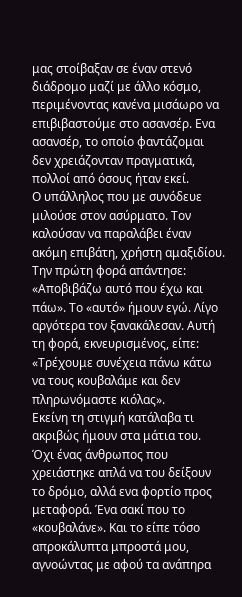μας στοίβαξαν σε έναν στενό διάδρομο μαζί με άλλο κόσμο, περιμένοντας κανένα μισάωρο να επιβιβαστούμε στο ασανσέρ. Ενα ασανσέρ, το οποίο φαντάζομαι δεν χρειάζονταν πραγματικά, πολλοί από όσους ήταν εκεί.
Ο υπάλληλος που με συνόδευε μιλούσε στον ασύρματο. Τον καλούσαν να παραλάβει έναν ακόμη επιβάτη, χρήστη αμαξιδίου. Την πρώτη φορά απάντησε: «Αποβιβάζω αυτό που έχω και πάω». Το «αυτό» ήμουν εγώ. Λίγο αργότερα τον ξανακάλεσαν. Αυτή τη φορά, εκνευρισμένος, είπε: «Τρέχουμε συνέχεια πάνω κάτω να τους κουβαλάμε και δεν πληρωνόμαστε κιόλας».
Εκείνη τη στιγμή κατάλαβα τι ακριβώς ήμουν στα μάτια του. Όχι ένας άνθρωπος που χρειάστηκε απλά να του δείξουν το δρόμο, αλλά ενα φορτίο προς μεταφορά. Ένα σακί που το «κουβαλάνε». Και το είπε τόσο απροκάλυπτα μπροστά μου, αγνοώντας με αφού τα ανάπηρα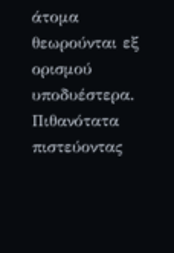άτομα θεωρούνται εξ ορισμού υποδυέστερα. Πιθανότατα πιστεύοντας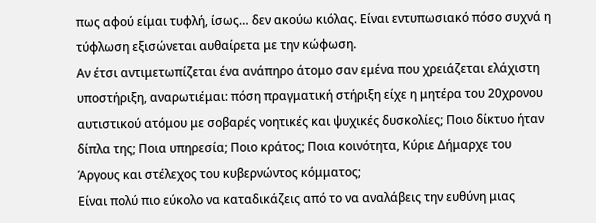πως αφού είμαι τυφλή, ίσως… δεν ακούω κιόλας. Είναι εντυπωσιακό πόσο συχνά η τύφλωση εξισώνεται αυθαίρετα με την κώφωση.
Αν έτσι αντιμετωπίζεται ένα ανάπηρο άτομο σαν εμένα που χρειάζεται ελάχιστη υποστήριξη, αναρωτιέμαι: πόση πραγματική στήριξη είχε η μητέρα του 20χρονου αυτιστικού ατόμου με σοβαρές νοητικές και ψυχικές δυσκολίες; Ποιο δίκτυο ήταν δίπλα της; Ποια υπηρεσία; Ποιο κράτος; Ποια κοινότητα, Κύριε Δήμαρχε του Άργους και στέλεχος του κυβερνώντος κόμματος;
Είναι πολύ πιο εύκολο να καταδικάζεις από το να αναλάβεις την ευθύνη μιας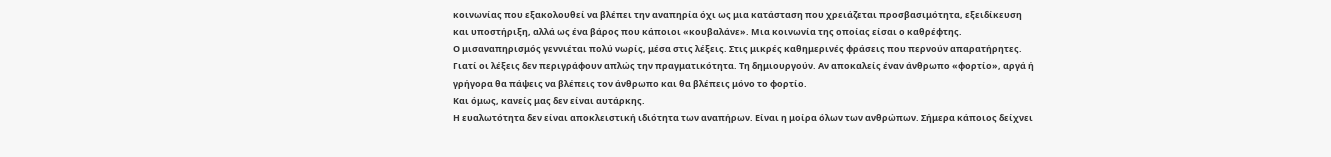κοινωνίας που εξακολουθεί να βλέπει την αναπηρία όχι ως μια κατάσταση που χρειάζεται προσβασιμότητα, εξειδίκευση και υποστήριξη, αλλά ως ένα βάρος που κάποιοι «κουβαλάνε». Μια κοινωνία της οποίας είσαι ο καθρέφτης.
Ο μισαναπηρισμός γεννιέται πολύ νωρίς, μέσα στις λέξεις. Στις μικρές καθημερινές φράσεις που περνούν απαρατήρητες. Γιατί οι λέξεις δεν περιγράφουν απλώς την πραγματικότητα. Τη δημιουργούν. Αν αποκαλείς έναν άνθρωπο «φορτίο», αργά ή γρήγορα θα πάψεις να βλέπεις τον άνθρωπο και θα βλέπεις μόνο το φορτίο.
Και όμως, κανείς μας δεν είναι αυτάρκης.
Η ευαλωτότητα δεν είναι αποκλειστική ιδιότητα των αναπήρων. Είναι η μοίρα όλων των ανθρώπων. Σήμερα κάποιος δείχνει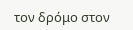τον δρόμο στον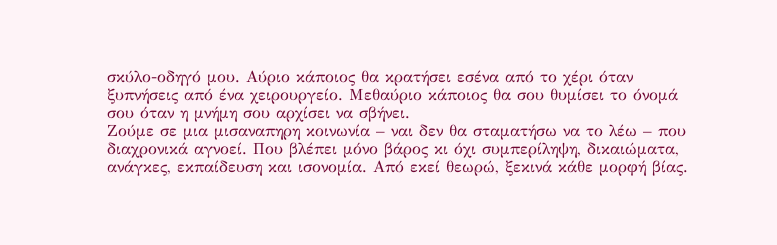σκύλο-οδηγό μου. Αύριο κάποιος θα κρατήσει εσένα από το χέρι όταν ξυπνήσεις από ένα χειρουργείο. Μεθαύριο κάποιος θα σου θυμίσει το όνομά σου όταν η μνήμη σου αρχίσει να σβήνει.
Ζούμε σε μια μισαναπηρη κοινωνία – ναι δεν θα σταματήσω να το λέω – που διαχρονικά αγνοεί. Που βλέπει μόνο βάρος κι όχι συμπερίληψη, δικαιώματα, ανάγκες, εκπαίδευση και ισονομία. Από εκεί θεωρώ, ξεκινά κάθε μορφή βίας.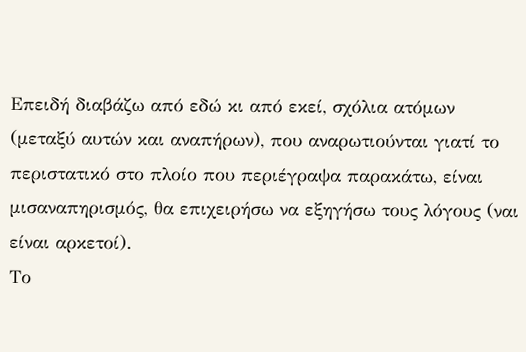Επειδή διαβάζω από εδώ κι από εκεί, σχόλια ατόμων (μεταξύ αυτών και αναπήρων), που αναρωτιούνται γιατί το περιστατικό στο πλοίο που περιέγραψα παρακάτω, είναι μισαναπηρισμός, θα επιχειρήσω να εξηγήσω τους λόγους (ναι είναι αρκετοί).
Το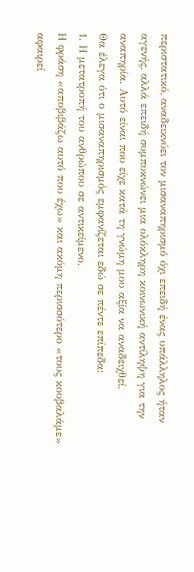περιστατικό, αναδεικνύει τον μισαναπηρισμό όχι επειδή ένας υπάλληλος ήταν αγενής, αλλά επειδή συμπυκνώνει μια ολόκληρη κοινωνική αντίληψη για την αναπηρία. Αυτό είναι που είχε κατά τη γνώμη μου αξία να αναδειχθεί.
Θα έλεγα ότι ο μισαναπηρισμός εμφανίζεται εδώ σε πέντε επίπεδα:
1. Η μετατροπή του ανθρώπου σε αντικείμενο.
Η φράση «αποβιβάζω αυτό που έχω» και ακόμη περισσότερο «τους κουβαλάμε» αφαιρεί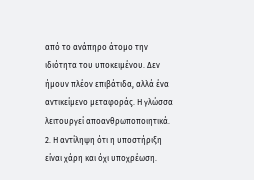από το ανάπηρο άτομο την ιδιότητα του υποκειμένου. Δεν ήμουν πλέον επιβάτιδα, αλλά ένα αντικείμενο μεταφοράς. Η γλώσσα λειτουργεί αποανθρωποποιητικά.
2. Η αντίληψη ότι η υποστήριξη είναι χάρη και όχι υποχρέωση.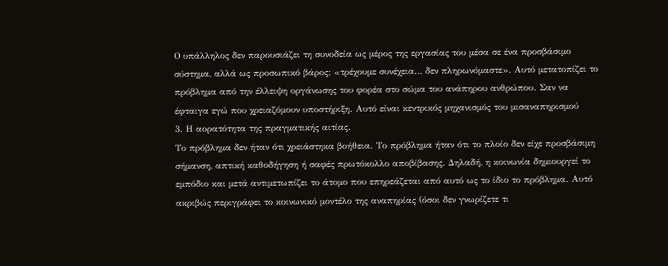Ο υπάλληλος δεν παρουσιάζει τη συνοδεία ως μέρος της εργασίας του μέσα σε ένα προσβάσιμο σύστημα, αλλά ως προσωπικό βάρος: «τρέχουμε συνέχεια… δεν πληρωνόμαστε». Αυτό μετατοπίζει το πρόβλημα από την έλλειψη οργάνωσης του φορέα στο σώμα του ανάπηρου ανθρώπου. Σαν να έφταιγα εγώ που χρειαζόμουν υποστήριξη. Αυτό είναι κεντρικός μηχανισμός του μισαναπηρισμού
3. Η αορατότητα της πραγματικής αιτίας.
Το πρόβλημα δεν ήταν ότι χρειάστηκα βοήθεια. Το πρόβλημα ήταν ότι το πλοίο δεν είχε προσβάσιμη σήμανση, απτική καθοδήγηση ή σαφές πρωτόκολλο αποβίβασης. Δηλαδή, η κοινωνία δημιουργεί το εμπόδιο και μετά αντιμετωπίζει το άτομο που επηρεάζεται από αυτό ως το ίδιο το πρόβλημα. Αυτό ακριβώς περιγράφει το κοινωνικό μοντέλο της αναπηρίας (όσοι δεν γνωρίζετε τι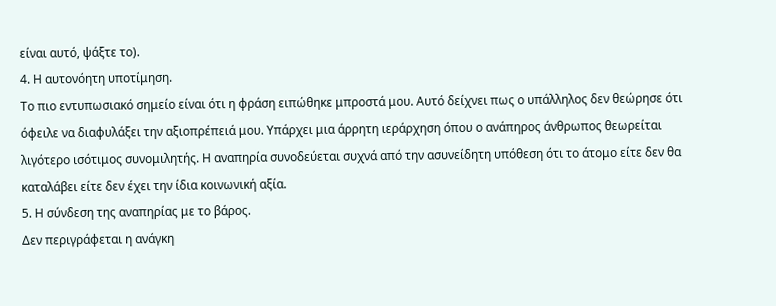είναι αυτό, ψάξτε το).
4. Η αυτονόητη υποτίμηση.
Το πιο εντυπωσιακό σημείο είναι ότι η φράση ειπώθηκε μπροστά μου. Αυτό δείχνει πως ο υπάλληλος δεν θεώρησε ότι όφειλε να διαφυλάξει την αξιοπρέπειά μου. Υπάρχει μια άρρητη ιεράρχηση όπου ο ανάπηρος άνθρωπος θεωρείται λιγότερο ισότιμος συνομιλητής. Η αναπηρία συνοδεύεται συχνά από την ασυνείδητη υπόθεση ότι το άτομο είτε δεν θα καταλάβει είτε δεν έχει την ίδια κοινωνική αξία.
5. Η σύνδεση της αναπηρίας με το βάρος.
Δεν περιγράφεται η ανάγκη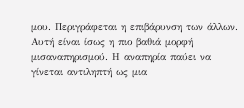μου. Περιγράφεται η επιβάρυνση των άλλων.
Αυτή είναι ίσως η πιο βαθιά μορφή μισαναπηρισμού. Η αναπηρία παύει να γίνεται αντιληπτή ως μια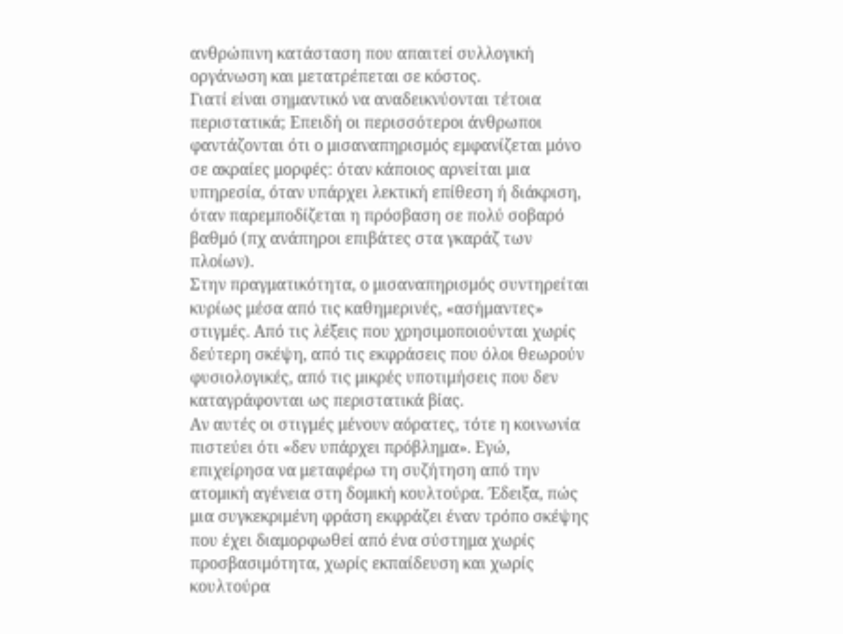ανθρώπινη κατάσταση που απαιτεί συλλογική οργάνωση και μετατρέπεται σε κόστος.
Γιατί είναι σημαντικό να αναδεικνύονται τέτοια περιστατικά; Επειδή οι περισσότεροι άνθρωποι φαντάζονται ότι ο μισαναπηρισμός εμφανίζεται μόνο σε ακραίες μορφές: όταν κάποιος αρνείται μια υπηρεσία, όταν υπάρχει λεκτική επίθεση ή διάκριση, όταν παρεμποδίζεται η πρόσβαση σε πολύ σοβαρό βαθμό (πχ ανάπηροι επιβάτες στα γκαράζ των πλοίων).
Στην πραγματικότητα, ο μισαναπηρισμός συντηρείται κυρίως μέσα από τις καθημερινές, «ασήμαντες» στιγμές. Από τις λέξεις που χρησιμοποιούνται χωρίς δεύτερη σκέψη, από τις εκφράσεις που όλοι θεωρούν φυσιολογικές, από τις μικρές υποτιμήσεις που δεν καταγράφονται ως περιστατικά βίας.
Αν αυτές οι στιγμές μένουν αόρατες, τότε η κοινωνία πιστεύει ότι «δεν υπάρχει πρόβλημα». Εγώ, επιχείρησα να μεταφέρω τη συζήτηση από την ατομική αγένεια στη δομική κουλτούρα. Έδειξα, πώς μια συγκεκριμένη φράση εκφράζει έναν τρόπο σκέψης που έχει διαμορφωθεί από ένα σύστημα χωρίς προσβασιμότητα, χωρίς εκπαίδευση και χωρίς κουλτούρα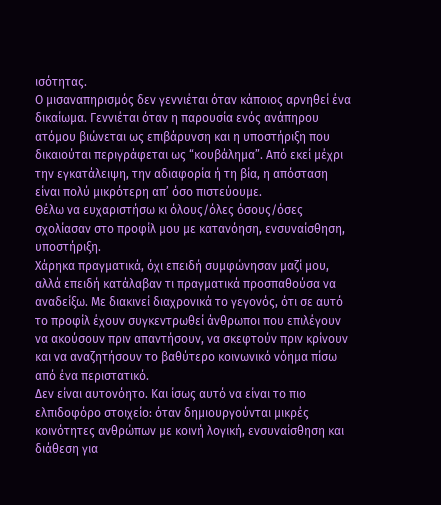ισότητας.
Ο μισαναπηρισμός δεν γεννιέται όταν κάποιος αρνηθεί ένα δικαίωμα. Γεννιέται όταν η παρουσία ενός ανάπηρου ατόμου βιώνεται ως επιβάρυνση και η υποστήριξη που δικαιούται περιγράφεται ως “κουβάλημα”. Από εκεί μέχρι την εγκατάλειψη, την αδιαφορία ή τη βία, η απόσταση είναι πολύ μικρότερη απ’ όσο πιστεύουμε.
Θέλω να ευχαριστήσω κι όλους/όλες όσους/όσες σχολίασαν στο προφίλ μου με κατανόηση, ενσυναίσθηση, υποστήριξη.
Χάρηκα πραγματικά, όχι επειδή συμφώνησαν μαζί μου, αλλά επειδή κατάλαβαν τι πραγματικά προσπαθούσα να αναδείξω. Με διακινεί διαχρονικά το γεγονός, ότι σε αυτό το προφίλ έχουν συγκεντρωθεί άνθρωποι που επιλέγουν να ακούσουν πριν απαντήσουν, να σκεφτούν πριν κρίνουν και να αναζητήσουν το βαθύτερο κοινωνικό νόημα πίσω από ένα περιστατικό.
Δεν είναι αυτονόητο. Και ίσως αυτό να είναι το πιο ελπιδοφόρο στοιχείο: όταν δημιουργούνται μικρές κοινότητες ανθρώπων με κοινή λογική, ενσυναίσθηση και διάθεση για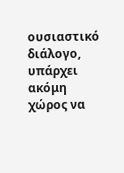ουσιαστικό διάλογο, υπάρχει ακόμη χώρος να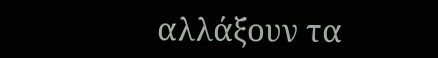αλλάξουν τα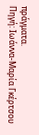πράγματα.
Πηγή: Ιωάννα-Μαρία Γκέρτσου